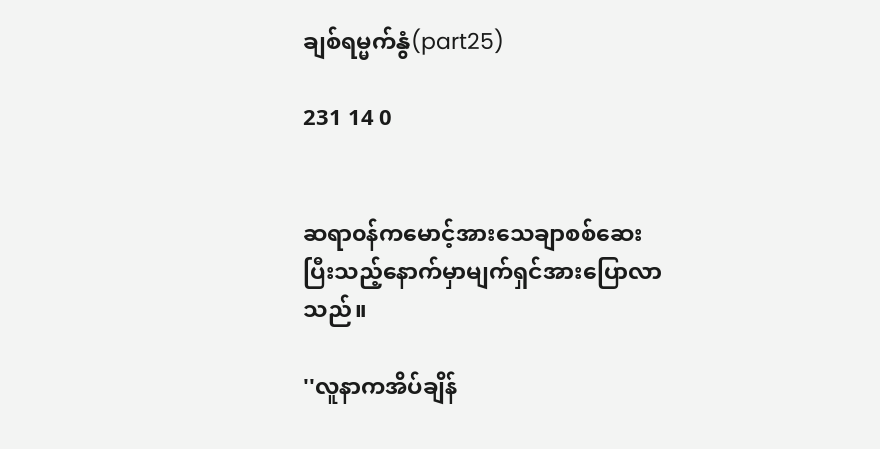ချစ်ရမ္မက်နွံ(part25)

231 14 0


ဆရာ၀န်ကမောင့်အားသေချာစစ်ဆေးပြီးသည့်နောက်မှာမျက်ရှင်အားပြောလာသည်။

''လူနာကအိပ်ချိန်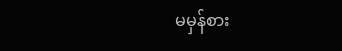မမှန်စား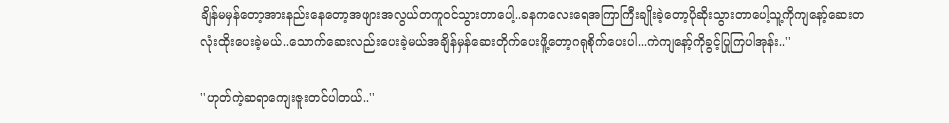ချိန်မမှန်တော့အားနည်းနေတော့အဖျားအလွယ်တကူ၀င်သွားတာပေါ့..ခနကလေးရေအကြာကြီးချိုးခဲ့တော့ပိုဆိုးသွားတာပေါ့သူ့ကိုကျနော့်ဆေးတလုံးထိုးပေးခဲ့မယ်..သောက်ဆေးလည်းပေးခဲ့မယ်အချိန်မှန်ဆေးတိုက်ပေးဖိူ့တော့ဂရုစိုက်ပေးပါ...ကဲကျနော့်ကိုခွင့်ပြုကြပါအုန်း..''

''ဟုတ်ကဲ့ဆရာကျေးဇူးတင်ပါတယ်..''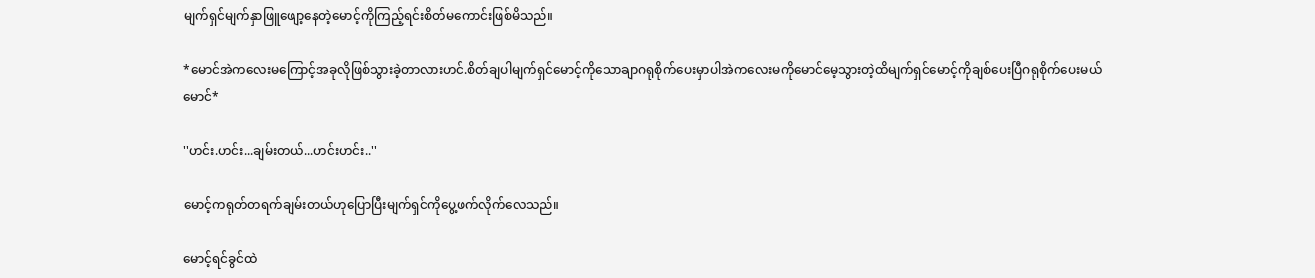မျက်ရှင်မျက်နှာဖြူဖျော့နေတဲ့မောင့်ကိုကြည့်ရင်းစိတ်မကောင်းဖြစ်မိသည်။

*မောင်အဲကလေးမကြောင့်အခုလိုဖြစ်သွားခဲ့တာလားဟင်.စိတ်ချပါမျက်ရှင်မောင့်ကိုသောချာဂရုစိုက်ပေးမှာပါအဲကလေးမကိုမောင်မေ့သွားတဲ့ထိမျက်ရှင်မောင့်ကိုချစ်ပေးပြီဂရုစိုက်ပေးမယ်မောင်*

''ဟင်း.ဟင်း...ချမ်းတယ်...ဟင်းဟင်း..''

မောင့်ကရုတ်တရက်ချမ်းတယ်ဟုပြောပြီးမျက်ရှင်ကိုပွေ့ဖက်လိုက်လေသည်။

မောင့်ရင်ခွင်ထဲ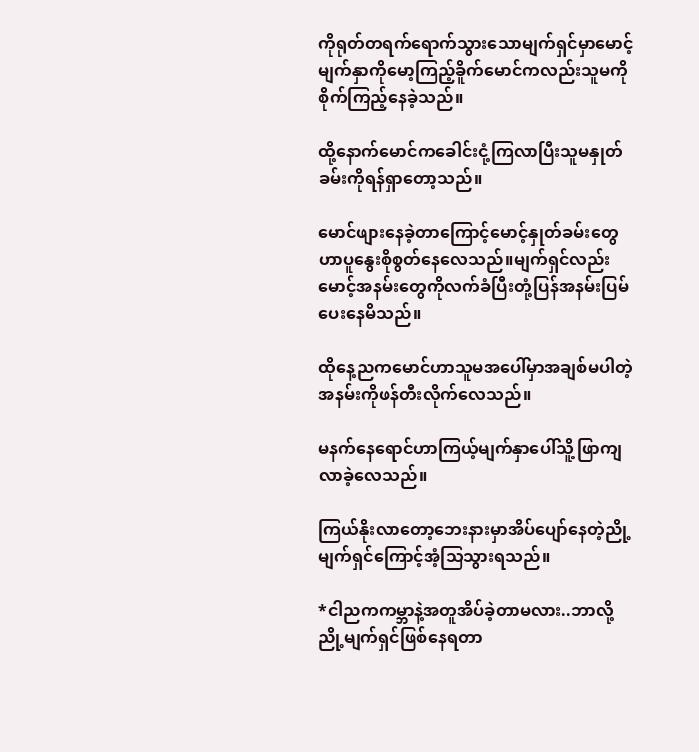ကိုရုတ်တရက်ရောက်သွားသောမျက်ရှင်မှာမောင့်မျက်နှာကိုမော့ကြည့်ခိူက်မောင်ကလည်းသူမကိုစိုက်ကြည့်နေခဲ့သည်။

ထို့နောက်မောင်ကခေါင်းငုံ့ကြလာပြီးသူမနှုတ်ခမ်းကိုရန်ရှာတော့သည်။

မောင်ဖျားနေခဲ့တာကြောင့်မောင့်နှုတ်ခမ်းတွေဟာပူနွေးစိုစွတ်နေလေသည်။မျက်ရှင်လည်းမောင့်အနမ်းတွေကိုလက်ခံပြီးတုံ့ပြန်အနမ်းပြမ်ပေးနေမိသည်။

ထိုနေ့ညကမောင်ဟာသူမအပေါ်မှာအချစ်မပါတဲ့အနမ်းကိုဖန်တီးလိုက်လေသည်။

မနက်နေရောင်ဟာကြယ့်မျက်နှာပေါ်သိူ့ဖြာကျလာခဲ့လေသည်။

ကြယ်နိုးလာတော့ဘေးနားမှာအိပ်ပျော်နေတဲ့ညို့မျက်ရှင်ကြောင့်အံ့သြသွားရသည်။

*ငါညကကမ္ဘာနဲ့အတူအိပ်ခဲ့တာမလား..ဘာလို့ညို့မျက်ရှင်ဖြစ်နေရတာ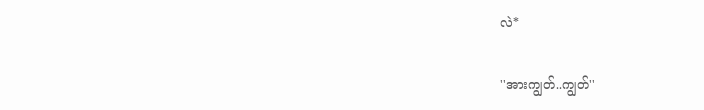လဲ*

''အားကျွတ်..ကျွတ်''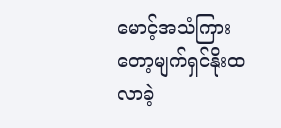မောင့်အသံကြားတော့မျက်ရှင်နိုးထလာခဲ့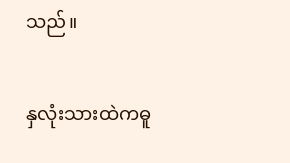သည်။

နှလုံးသားထဲကဓူ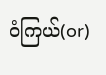၀ံကြယ်(or)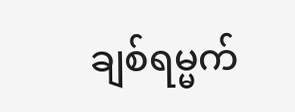ချစ်ရမ္မက်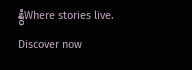နွံWhere stories live. Discover now